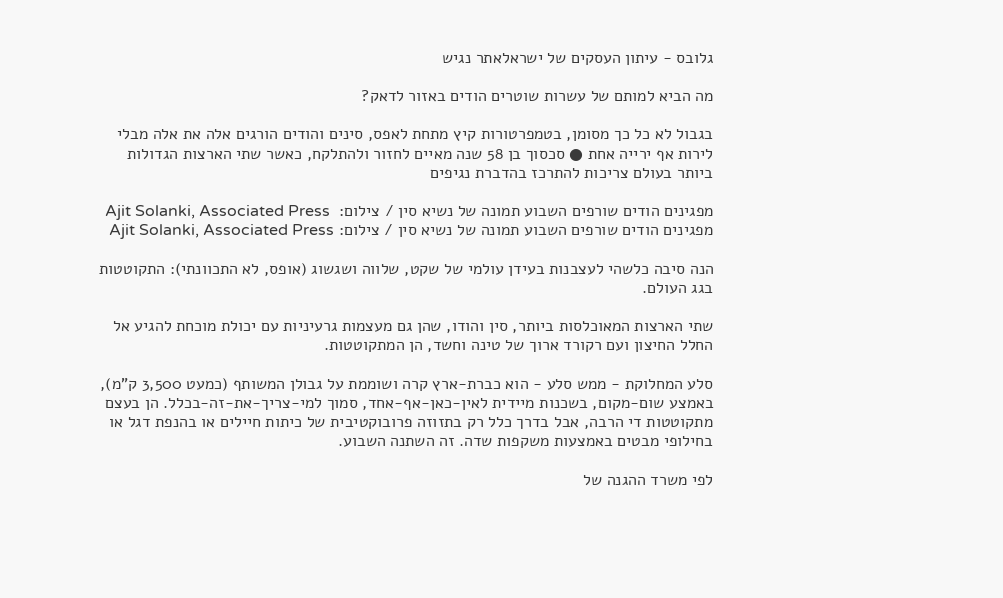גלובס - עיתון העסקים של ישראלאתר נגיש

מה הביא למותם של עשרות שוטרים הודים באזור לדאק?

בגבול לא כל כך מסומן, בטמפרטורות קיץ מתחת לאפס, סינים והודים הורגים אלה את אלה מבלי לירות אף ירייה אחת ● סכסוך בן 58 שנה מאיים לחזור ולהתלקח, כאשר שתי הארצות הגדולות ביותר בעולם צריכות להתרכז בהדברת נגיפים

מפגינים הודים שורפים השבוע תמונה של נשיא סין / צילום:  Ajit Solanki, Associated Press
מפגינים הודים שורפים השבוע תמונה של נשיא סין / צילום: Ajit Solanki, Associated Press

הנה סיבה כלשהי לעצבנות בעידן עולמי של שקט, שלווה ושגשוג (אופס, לא התכוונתי): התקוטטות בגג העולם.

שתי הארצות המאוכלסות ביותר, סין והודו, שהן גם מעצמות גרעיניות עם יכולת מוכחת להגיע אל החלל החיצון ועם רקורד ארוך של טינה וחשד, הן המתקוטטות.

סלע המחלוקת - ממש סלע - הוא כברת-ארץ קרה ושוממת על גבולן המשותף (כמעט 3,500 ק"מ), באמצע שום-מקום, בשכנות מיידית לאין-כאן-אף-אחד, סמוך למי-צריך-את-זה-בכלל. הן בעצם מתקוטטות די הרבה, אבל בדרך כלל רק בתזוזה פרובוקטיבית של כיתות חיילים או בהנפת דגל או בחילופי מבטים באמצעות משקפות שדה. זה השתנה השבוע.

לפי משרד ההגנה של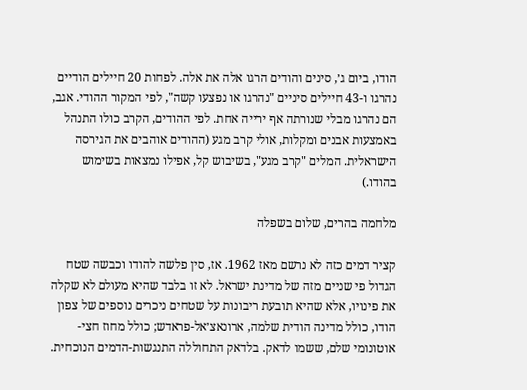הודו, ביום ג׳, סינים והודים הרגו אלה את אלה. לפחות 20 חיילים הודיים נהרגו ו-43 חיילים סיניים "נהרגו או נפצעו קשה", לפי המקור ההודי. אגב, הם נהרגו מבלי שנורתה אף ירייה אחת. לפי ההודים, הקרב כולו התנהל באמצעות אבנים ומקלות, אולי קרב מגע (ההודים אוהבים את הגירסה הישראלית. המלים "קרב מגע", בשיבוש קל, אפילו נמצאות בשימוש בהודו.)

מלחמה בהרים, שלום בשפלה

קציר דמים כזה לא נרשם מאז 1962. אז, סין פלשה להודו וכבשה שטח הגדול פי שניים מזה של מדינת ישראל. לא זו בלבד שהיא מעולם לא שקלה את פינויו, אלא שהיא תובעת ריבונות על שטחים ניכרים נוספים של צפון הודו, כולל מדינה הודית שלמה, ארונאצ׳אל-פראדש; כולל מחוז חצי-אוטונומי שלם, ששמו לדאק. בלדאק התחוללה התנגשות-הדמים הנוכחית.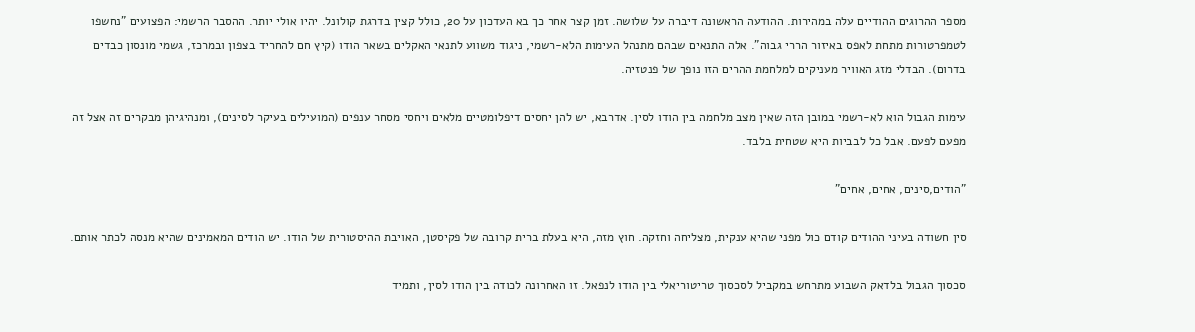מספר ההרוגים ההודיים עלה במהירות. ההודעה הראשונה דיברה על שלושה. זמן קצר אחר כך בא העדכון על 20, כולל קצין בדרגת קולונל. יהיו אולי יותר. ההסבר הרשמי: הפצועים "נחשפו לטמפרטורות מתחת לאפס באיזור הררי גבוה". אלה התנאים שבהם מתנהל העימות הלא-רשמי, ניגוד משווע לתנאי האקלים בשאר הודו (קיץ חם להחריד בצפון ובמרכז, גשמי מונסון כבדים בדרום). הבדלי מזג האוויר מעניקים למלחמת ההרים הזו נופך של פנטזיה.

עימות הגבול הוא לא-רשמי במובן הזה שאין מצב מלחמה בין הודו לסין. אדרבא, יש להן יחסים דיפלומטיים מלאים ויחסי מסחר ענפים (המועילים בעיקר לסינים), ומנהיגיהן מבקרים זה אצל זה מפעם לפעם. אבל כל לבביות היא שטחית בלבד.

"הודים,סינים, אחים, אחים"

סין חשודה בעיני ההודים קודם כול מפני שהיא ענקית, מצליחה וחזקה. חוץ מזה, היא בעלת ברית קרובה של פקיסטן, האויבת ההיסטורית של הודו. יש הודים המאמינים שהיא מנסה לכתר אותם.

סכסוך הגבול בלדאק השבוע מתרחש במקביל לסכסוך טריטוריאלי בין הודו לנפאל. זו האחרונה לכודה בין הודו לסין, ותמיד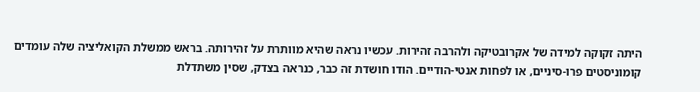היתה זקוקה למידה של אקרובטיקה ולהרבה זהירות. עכשיו נראה שהיא מוותרת על זהירותה. בראש ממשלת הקואליציה שלה עומדים קומוניסטים פרו-סיניים, או לפחות אנטי-הודיים. הודו חושדת זה כבר, כנראה בצדק, שסין משתדלת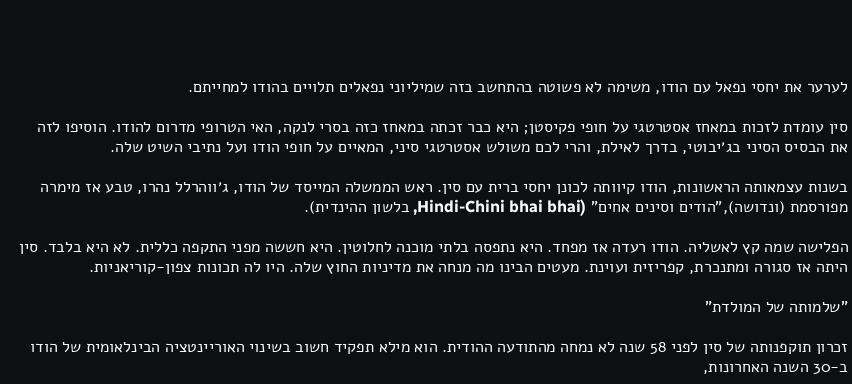לערער את יחסי נפאל עם הודו, משימה לא פשוטה בהתחשב בזה שמיליוני נפאלים תלויים בהודו למחייתם.

סין עומדת לזכות במאחז אסטרטגי על חופי פקיסטן; היא כבר זכתה במאחז כזה בסרי לנקה, האי הטרופי מדרום להודו. הוסיפו לזה את הבסיס הסיני בג׳יבוטי, בדרך לאילת, והרי לכם משולש אסטרטגי סיני, המאיים על חופי הודו ועל נתיבי השיט שלה.

בשנות עצמאותה הראשונות, הודו קיוותה לכונן יחסי ברית עם סין. ראש הממשלה המייסד של הודו, ג׳ווהרלל נהרו, טבע אז מימרה מפורסמת (ונדושה),"הודים וסינים אחים" (Hindi-Chini bhai bhai, בלשון ההינדית).

הפלישה שמה קץ לאשליה. הודו רעדה אז מפחד. היא נתפסה בלתי מוכנה לחלוטין. היא חששה מפני התקפה כללית. לא היא בלבד. סין היתה אז סגורה ומתנכרת, קפריזית ועוינת. מעטים הבינו מה מנחה את מדיניות החוץ שלה. היו לה תכונות צפון-קוריאניות.

"שלמותה של המולדת"

זכרון תוקפנותה של סין לפני 58 שנה לא נמחה מהתודעה ההודית. הוא מילא תפקיד חשוב בשינוי האוריינטציה הבינלאומית של הודו ב-30 השנה האחרונות,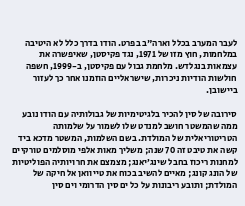לעבר המערב בכלל וארה"ב בפרט. הודו בדרך כלל לא היטיבה במלחמות, חוץ מזו של 1971, נגד פקיסטן, שאיפשרה את עצמאות בנגלדש. מלחמת גבול עם פקיסטן, ב-1999, חשפה חולשות הודיות ניכרות, שישראליים הוזמנו אחר כך לעזור ביישובן.

סירובה של סין להכיר בלגיטימיות של גבולותיה עם הודו נובע ממה שהמשטר חושב למנדט שלו לשמור על שלמותה הטריטוריאלית של המולדת. בשם השלמות, המשטר מדכא ביד קשה את טיבט זה 70 שנה; משליך מאות אלפי מוסלמים טורקיים למחנות ריכוז בחבל שינג׳יאנג; מצמצם את חרויותיה הפוליטיות של הונג קונג; מאיים להשיב בכוח את טייוואן אל חיקה של המולדת; ותובע ריבונות על כל ים סין הדרומי וים סין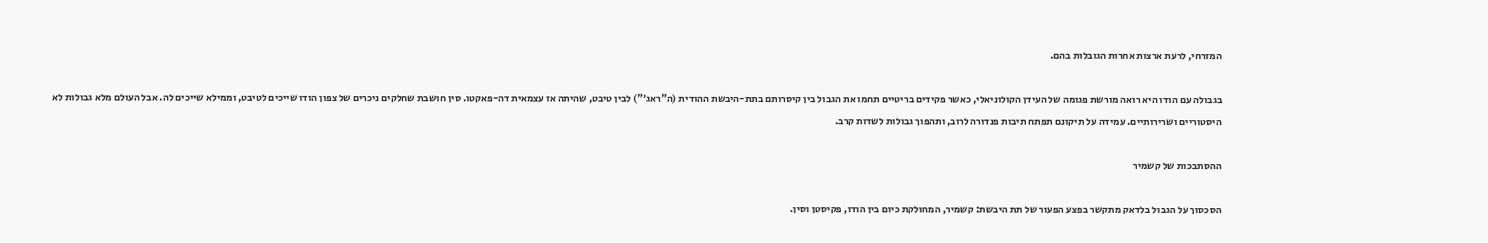המזרחי, לרעת ארצות אחרות הגובלות בהם.

בגבולה עם הודו היא רואה מורשת פגומה של העידן הקולוניאלי, כאשר פקידים בריטיים תחמו את הגבול בין קיסרותם בתת-היבשת ההודית (ה"ראג׳") לבין טיבט, שהיתה אז עצמאית דה-פאקטו. סין חושבת שחלקים ניכרים של צפון הודו שייכים לטיבט, וממילא שייכים לה. אבל העולם מלא גבולות לא היסטוריים ושרירותיים. עמידה על תיקונם תפתח תיבות פנדורה לרוב, ותהפוך גבולות לשדות קרב.

ההסתבכות של קשמיר

הסכסוך על הגבול בלדאק מתקשר בפצע הפעור של תת היבשת: קשמיר, המחולקת כיום בין הודו, פקיסטן וסין.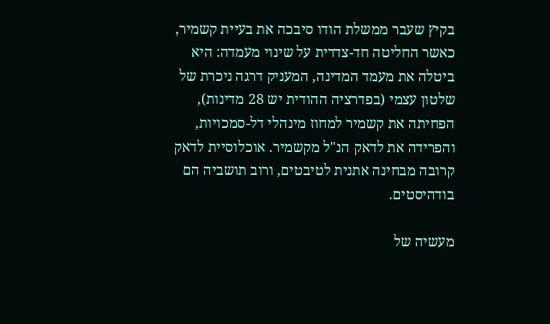בקיץ שעבר ממשלת הודו סיבכה את בעיית קשמיר, כאשר החליטה חד-צדדית על שינוי מעמדה: היא ביטלה את מעמד המדינה, המעניק דרגה ניכרת של שלטון עצמי (בפדרציה ההודית יש 28 מדינות), הפחיתה את קשמיר למחוז מינהלי דל-סמכויות, והפרידה את לדאק הנ"ל מקשמיר. אוכלוסיית לדאק קרובה מבחינה אתנית לטיבטים, ורוב תושביה הם בודהיסטים.

מעשיה של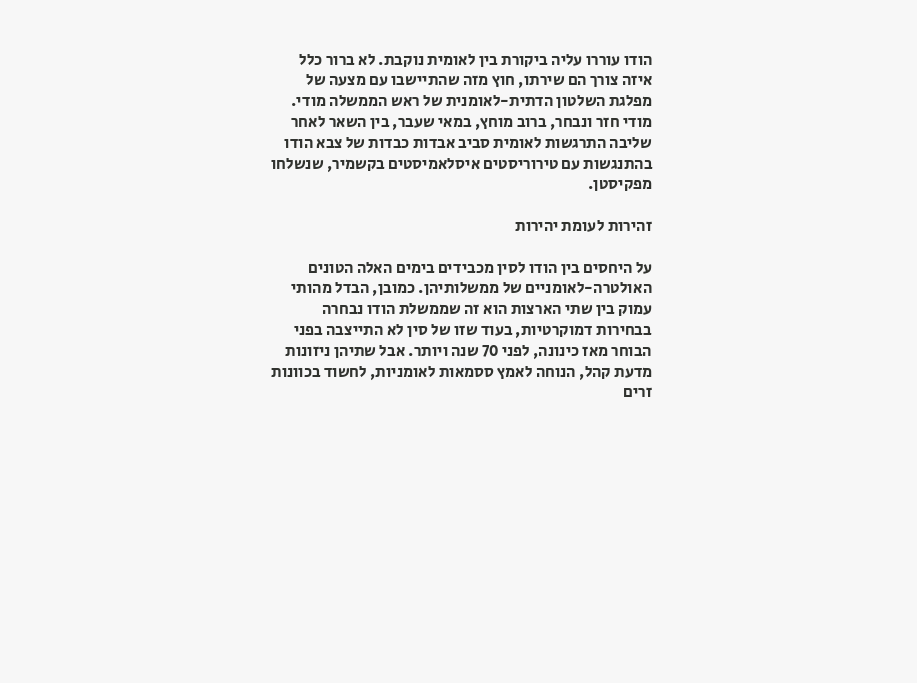הודו עוררו עליה ביקורת בין לאומית נוקבת. לא ברור כלל איזה צורך הם שירתו, חוץ מזה שהתיישבו עם מצעה של מפלגת השלטון הדתית-לאומנית של ראש הממשלה מודי. מודי חזר ונבחר, ברוב מוחץ, במאי שעבר, בין השאר לאחר שליבה התרגשות לאומית סביב אבדות כבדות של צבא הודו בהתנגשות עם טירוריסטים איסלאמיסטים בקשמיר, שנשלחו מפקיסטן.

זהירות לעומת יהירות

על היחסים בין הודו לסין מכבידים בימים האלה הטונים האולטרה-לאומניים של ממשלותיהן. כמובן, הבדל מהותי עמוק בין שתי הארצות הוא זה שממשלת הודו נבחרה בבחירות דמוקרטיות, בעוד שזו של סין לא התייצבה בפני הבוחר מאז כינונה, לפני 70 שנה ויותר. אבל שתיהן ניזונות מדעת קהל, הנוחה לאמץ ססמאות לאומניות, לחשוד בכוונות זרים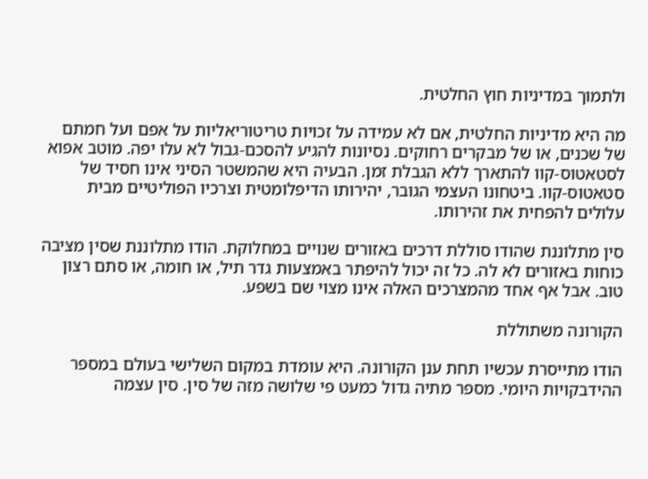ולתמוך במדיניות חוץ החלטית.

מה היא מדיניות החלטית, אם לא עמידה על זכויות טריטוריאליות על אפם ועל חמתם של שכנים, או של מבקרים רחוקים. נסיונות להגיע להסכם-גבול לא עלו יפה. מוטב אפוא לסטאטוס-קוו להתארך ללא הגבלת זמן. הבעיה היא שהמשטר הסיני אינו חסיד של סטאטוס-קוו. ביטחונו העצמי הגובר, יהירותו הדיפלומטית וצרכיו הפוליטיים מבית עלולים להפחית את זהירותו.

סין מתלוננת שהודו סוללת דרכים באזורים שנויים במחלוקת. הודו מתלוננת שסין מציבה כוחות באזורים לא לה. כל זה יכול להיפתר באמצעות גדר תיל, או חומה, או סתם רצון טוב. אבל אף אחד מהמצרכים האלה אינו מצוי שם בשפע.

הקורונה משתוללת

הודו מתייסרת עכשיו תחת ענן הקורונה. היא עומדת במקום השלישי בעולם במספר ההידבקויות היומי. מספר מתיה גדול כמעט פי שלושה מזה של סין. סין עצמה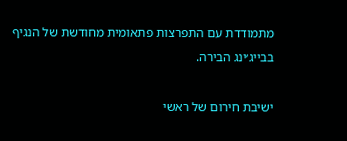מתמודדת עם התפרצות פתאומית מחודשת של הנגיף בבייג׳ינג הבירה.

ישיבת חירום של ראשי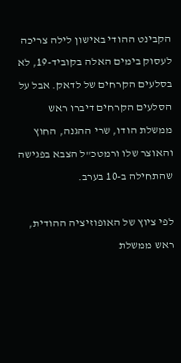הקבינט ההודי באישון לילה צריכה לעסוק בימים האלה בקוביד-19, לא בסלעים הקרחים של לדאק. אבל על הסלעים הקרחים דיברו ראש ממשלת הודו, שרי ההגנה, החוץ והאוצר שלו ורמטכ"ל הצבא בפגישה שהתחילה ב-10 בערב.

לפי ציוץ של האופוזיציה ההודית, ראש ממשלת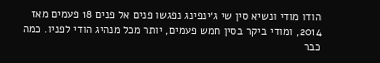הודו מודי ונשיא סין שי ג׳ינפינג נפגשו פנים אל פנים 18 פעמים מאז 2014, ומודי ביקר בסין חמש פעמים, יותר מכל מנהיג הודי לפניו. כמה כבר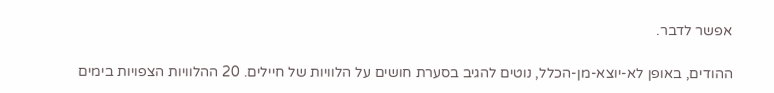אפשר לדבר.

ההודים, באופן לא-יוצא-מן-הכלל, נוטים להגיב בסערת חושים על הלוויות של חיילים. 20 ההלוויות הצפויות בימים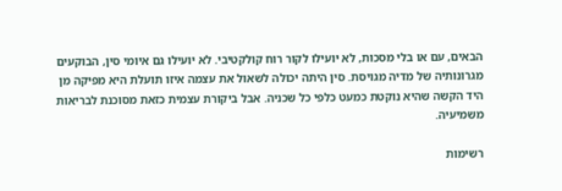הבאים, עם או בלי מסכות, לא יועילו לקור רוח קולקטיבי. לא יועילו גם איומי סין, הבוקעים מגרונותיה של מדיה מגויסת. סין היתה יכולה לשאול את עצמה איזו תועלת היא מפיקה מן היד הקשה שהיא נוקטת כמעט כלפי כל שכניה. אבל ביקורת עצמית כזאת מסוכנת לבריאות משמיעיה.

רשימות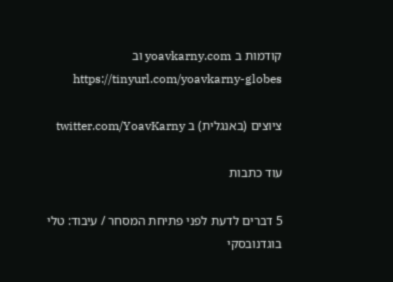קודמות ב yoavkarny.com וב https://tinyurl.com/yoavkarny-globes

ציוצים (באנגלית) ב twitter.com/YoavKarny

עוד כתבות

5 דברים לדעת לפני פתיחת המסחר / עיבוד: טלי בוגדנובסקי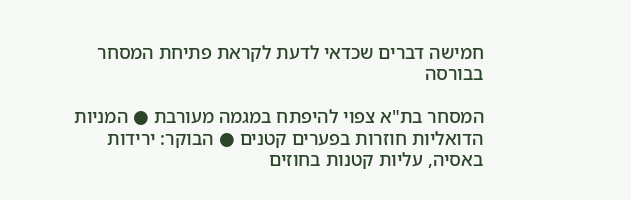חמישה דברים שכדאי לדעת לקראת פתיחת המסחר בבורסה

המסחר בת"א צפוי להיפתח במגמה מעורבת ● המניות הדואליות חוזרות בפערים קטנים ● הבוקר: ירידות באסיה, עליות קטנות בחוזים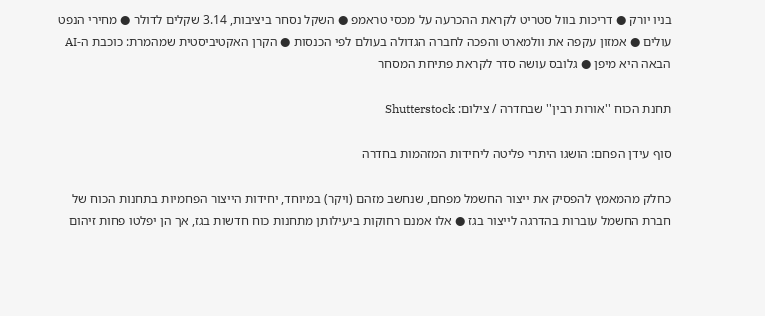בניו יורק ● דריכות בוול סטריט לקראת ההכרעה על מכסי טראמפ ● השקל נסחר ביציבות, 3.14 שקלים לדולר ● מחירי הנפט עולים ● אמזון עקפה את וולמארט והפכה לחברה הגדולה בעולם לפי הכנסות ● הקרן האקטיביסטית שמהמרת: כוכבת ה-AI הבאה היא מיפן ● גלובס עושה סדר לקראת פתיחת המסחר

תחנת הכוח ''אורות רבין'' שבחדרה / צילום: Shutterstock

סוף עידן הפחם: הושגו היתרי פליטה ליחידות המזהמות בחדרה

כחלק מהמאמץ להפסיק את ייצור החשמל מפחם, שנחשב מזהם (ויקר) במיוחד, יחידות הייצור הפחמיות בתחנות הכוח של חברת החשמל עוברות בהדרגה לייצור בגז ● אלו אמנם רחוקות ביעילותן מתחנות כוח חדשות בגז, אך הן יפלטו פחות זיהום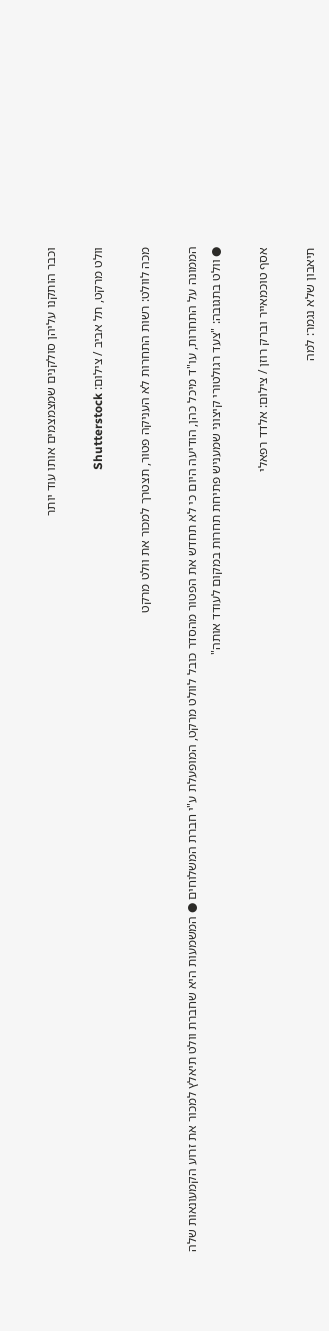וכבר הותקנו עליהן סולקנים שמצמצמים אותו עוד יותר

וולט מרקט, תל אביב / צילום: Shutterstock

מכה לוולט: רשות התחרות לא העניקה פטור, תצטרך למכור את וולט מרקט

הממונה על התחרות, עו"ד מיכל כהן, הודיעה היום כי לא תחדש את הפטור מהסדר כובל לוולט מרקט, המופעלת ע"י חברת המשלוחים ● המשמעות היא שחברת וולט תיאלץ למכור את זרוע הקמעונאות שלה ● וולט בתגובה: "צעד רגולטורי קיצוני שמעניש פתיחת תחרות במקום לעודד אותה"

אסף טוכמאייר וברק רוזן / צילום: אלדד רפאלי

תיאבון שלא נגמר: למה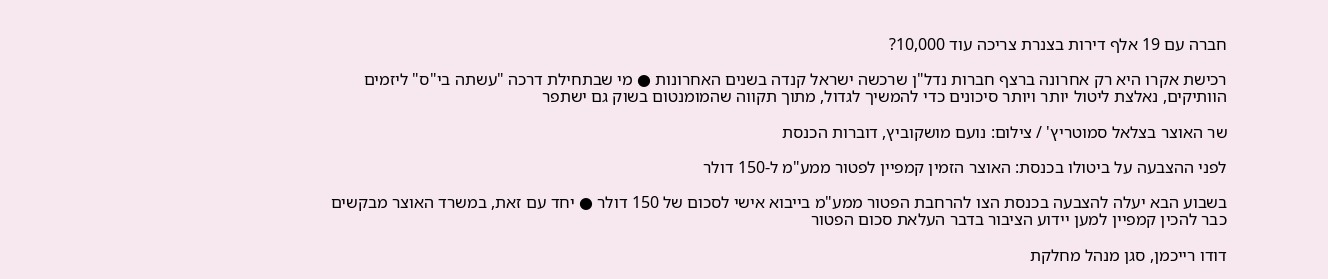חברה עם 19 אלף דירות בצנרת צריכה עוד 10,000?

רכישת אקרו היא רק אחרונה ברצף חברות נדל"ן שרכשה ישראל קנדה בשנים האחרונות ● מי שבתחילת דרכה "עשתה בי"ס" ליזמים הוותיקים, נאלצת ליטול יותר ויותר סיכונים כדי להמשיך לגדול, מתוך תקווה שהמומנטום בשוק גם ישתפר

שר האוצר בצלאל סמוטריץ' / צילום: נועם מושקוביץ, דוברות הכנסת

לפני ההצבעה על ביטולו בכנסת: האוצר הזמין קמפיין לפטור ממע"מ ל-150 דולר

בשבוע הבא יעלה להצבעה בכנסת הצו להרחבת הפטור ממע"מ בייבוא אישי לסכום של 150 דולר ● יחד עם זאת, במשרד האוצר מבקשים כבר להכין קמפיין למען יידוע הציבור בדבר העלאת סכום הפטור

דודו רייכמן, סגן מנהל מחלקת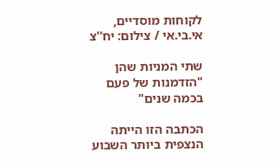לקוחות מוסדיים, אי.בי.אי / צילום: יח''צ

שתי המניות שהן "הזדמנות של פעם בכמה שנים"

הכתבה הזו הייתה הנצפית ביותר השבוע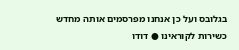בגלובס ועל כן אנחנו מפרסמים אותה מחדש כשירות לקוראינו ● דודו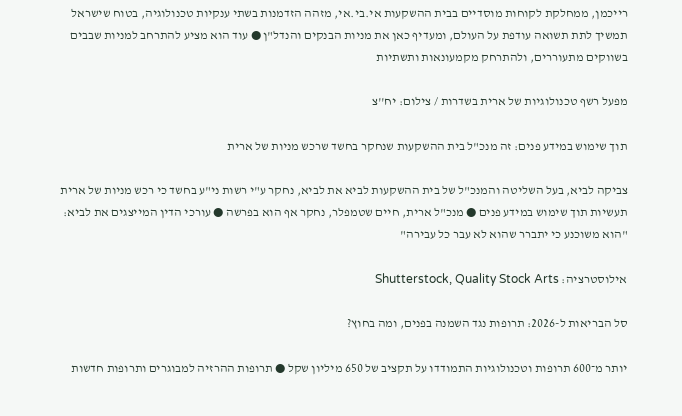רייכמן, ממחלקת לקוחות מוסדיים בבית ההשקעות אי.בי.אי, מזהה הזדמנות בשתי ענקיות טכנולוגיה, בטוח שישראל תמשיך לתת תשואה עודפת על העולם, ומעדיף כאן את מניות הבנקים והנדל"ן ● עוד הוא מציע להתרחב למניות שבבים בשווקים מתעוררים, ולהתרחק מקמעונאות ותשתיות

מפעל רשף טכנולוגיות של ארית בשדרות / צילום: יח''צ

תוך שימוש במידע פנים: זה מנכ"ל בית ההשקעות שנחקר בחשד שרכש מניות של ארית

צביקה לביא, בעל השליטה והמנכ"ל של בית ההשקעות לביא את לביא, נחקר ע"י רשות ני"ע בחשד כי רכש מניות של ארית תעשיות תוך שימוש במידע פנים ● מנכ"ל ארית, חיים שטמפלר, נחקר אף הוא בפרשה ● עורכי הדין המייצגים את לביא: "הוא משוכנע כי יתברר שהוא לא עבר כל עבירה"

אילוסטרציה: Shutterstock, Quality Stock Arts

סל הבריאות ל-2026: תרופות נגד השמנה בפנים, ומה בחוץ?

יותר מ־600 תרופות וטכנולוגיות התמודדו על תקציב של 650 מיליון שקל ● תרופות ההרזיה למבוגרים ותרופות חדשות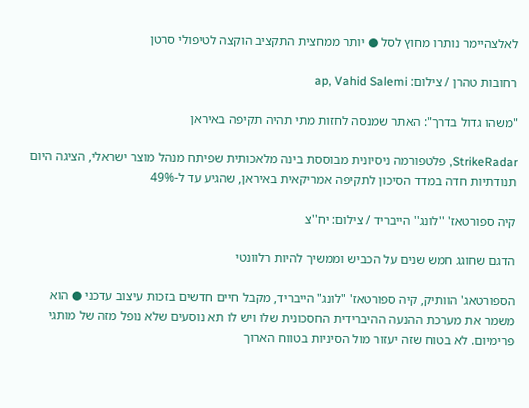לאלצהיימר נותרו מחוץ לסל ● יותר ממחצית התקציב הוקצה לטיפולי סרטן

רחובות טהרן / צילום: ap, Vahid Salemi

"משהו גדול בדרך": האתר שמנסה לחזות מתי תהיה תקיפה באיראן

StrikeRadar, פלטפורמה ניסיונית מבוססת בינה מלאכותית שפיתח מנהל מוצר ישראלי, הציגה היום תנודתיות חדה במדד הסיכון לתקיפה אמריקאית באיראן, שהגיע עד ל-49%

קיה ספורטאז' ''לונג'' הייבריד / צילום: יח''צ

הדגם שחוגג חמש שנים על הכביש וממשיך להיות רלוונטי

הספורטאג' הוותיק, קיה ספורטאז' "לונג" הייבריד, מקבל חיים חדשים בזכות עיצוב עדכני ● הוא משמר את מערכת ההנעה ההיברידית החסכונית שלו ויש לו תא נוסעים שלא נופל מזה של מותגי פרימיום. לא בטוח שזה יעזור מול הסיניות בטווח הארוך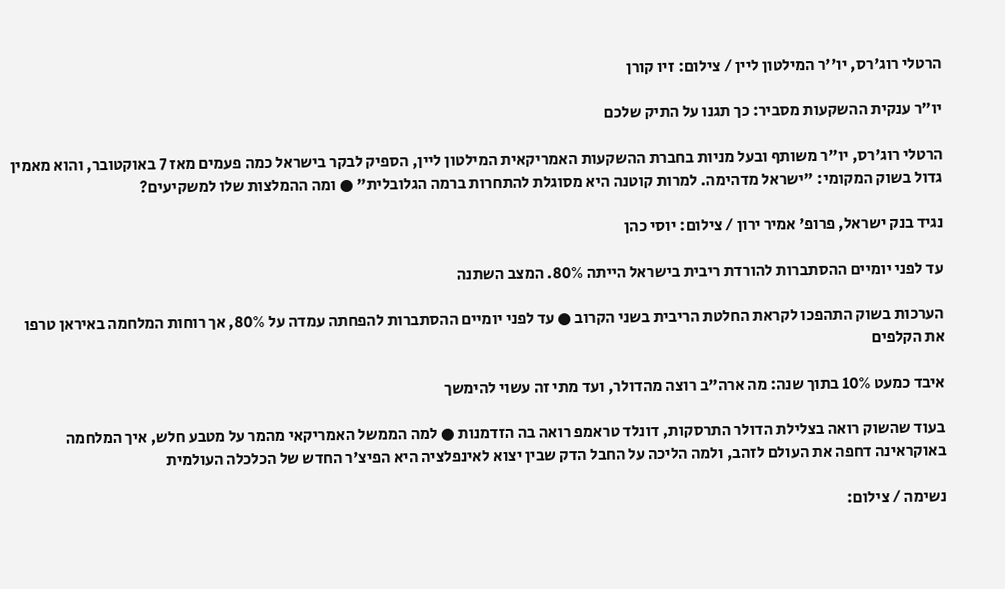הרטלי רוג'רס, יו''ר המילטון ליין / צילום: זיו קורן

יו״ר ענקית ההשקעות מסביר: כך תגנו על התיק שלכם

הרטלי רוג'רס, יו"ר משותף ובעל מניות בחברת ההשקעות האמריקאית המילטון ליין, הספיק לבקר בישראל כמה פעמים מאז 7 באוקטובר, והוא מאמין גדול בשוק המקומי: "ישראל מדהימה. למרות קוטנה היא מסוגלת להתחרות ברמה הגלובלית" ● ומה ההמלצות שלו למשקיעים?

נגיד בנק ישראל, פרופ' אמיר ירון / צילום: יוסי כהן

עד לפני יומיים ההסתברות להורדת ריבית בישראל הייתה 80%. המצב השתנה

הערכות בשוק התהפכו לקראת החלטת הריבית בשני הקרוב ● עד לפני יומיים ההסתברות להפחתה עמדה על 80%, אך רוחות המלחמה באיראן טרפו את הקלפים

איבד כמעט 10% בתוך שנה: מה ארה"ב רוצה מהדולר, ועד מתי זה עשוי להימשך

בעוד שהשוק רואה בצלילת הדולר התרסקות, דונלד טראמפ רואה בה הזדמנות ● למה הממשל האמריקאי מהמר על מטבע חלש, איך המלחמה באוקראינה דחפה את העולם לזהב, ולמה הליכה על החבל הדק שבין יצוא לאינפלציה היא הפיצ'ר החדש של הכלכלה העולמית

נשימה / צילום: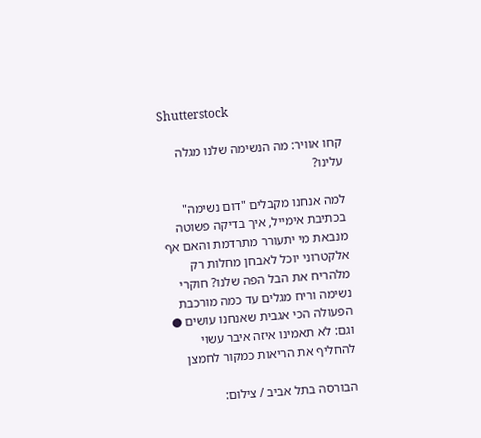Shutterstock

קחו אוויר: מה הנשימה שלנו מגלה עלינו?

למה אנחנו מקבלים "דום נשימה" בכתיבת אימייל, איך בדיקה פשוטה מנבאת מי יתעורר מתרדמת והאם אף אלקטרוני יוכל לאבחן מחלות רק מלהריח את הבל הפה שלנו? חוקרי נשימה וריח מגלים עד כמה מורכבת הפעולה הכי אגבית שאנחנו עושים ● וגם: לא תאמינו איזה איבר עשוי להחליף את הריאות כמקור לחמצן

הבורסה בתל אביב / צילום: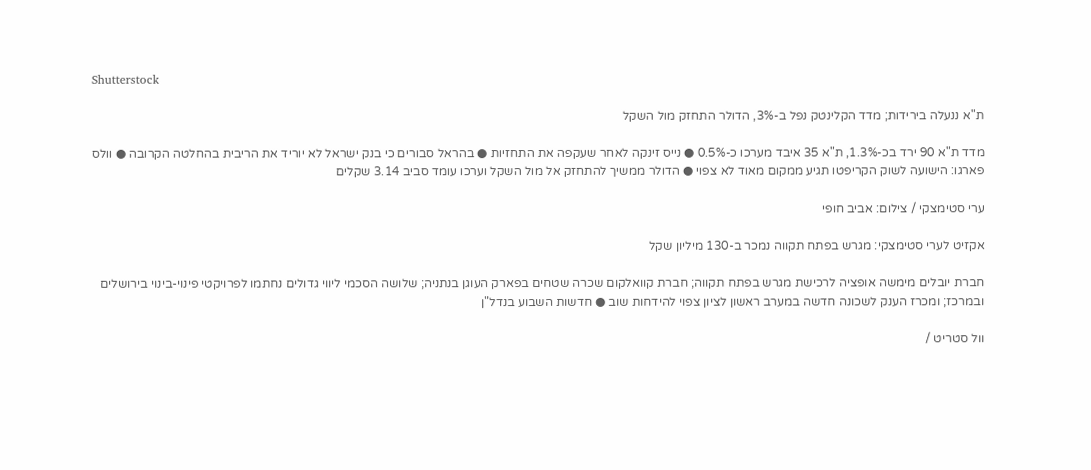Shutterstock

ת"א ננעלה בירידות; מדד הקלינטק נפל ב-3%, הדולר התחזק מול השקל

מדד ת"א 90 ירד בכ-1.3%, ת"א 35 איבד מערכו כ-0.5% ● נייס זינקה לאחר שעקפה את התחזיות ● בהראל סבורים כי בנק ישראל לא יוריד את הריבית בהחלטה הקרובה ● וולס פארגו: הישועה לשוק הקריפטו תגיע ממקום מאוד לא צפוי ● הדולר ממשיך להתחזק אל מול השקל וערכו עומד סביב 3.14 שקלים

ערי סטימצקי / צילום: אביב חופי

אקזיט לערי סטימצקי: מגרש בפתח תקווה נמכר ב-130 מיליון שקל

חברת יובלים מימשה אופציה לרכישת מגרש בפתח תקווה; חברת קוואלקום שכרה שטחים בפארק העוגן בנתניה; שלושה הסכמי ליווי גדולים נחתמו לפרויקטי פינוי-בינוי בירושלים ובמרכז; ומכרז הענק לשכונה חדשה במערב ראשון לציון צפוי להידחות שוב ● חדשות השבוע בנדל"ן

וול סטריט /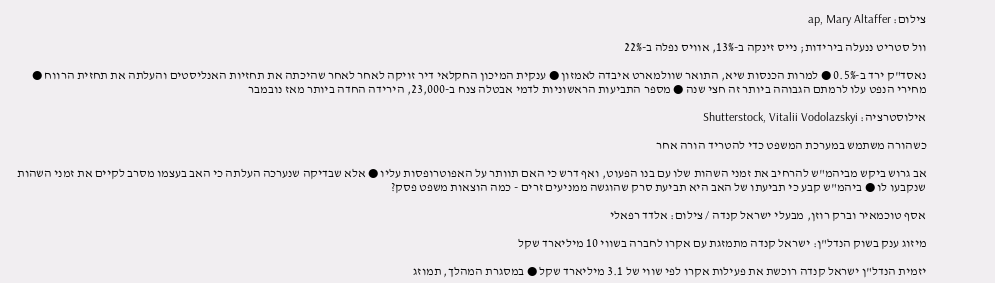צילום: ap, Mary Altaffer

וול סטריט ננעלה בירידות; נייס זינקה ב-13%, אוויס נפלה ב-22%

נאסד"ק ירד ב-0.5% ● למרות הכנסות שיא, התואר שוולמארט איבדה לאמזון ● ענקית המיכון החקלאי דיר זויקה לאחר לאחר שהיכתה את תחזיות האנליסטים והעלתה את תחזית הרווח ●  מחירי הנפט עלו לרמתם הגבוהה ביותר זה חצי שנה ● מספר התביעות הראשוניות לדמי אבטלה צנח ב-23,000, הירידה החדה ביותר מאז נובמבר

אילוסטרציה: Shutterstock, Vitalii Vodolazskyi

כשהורה משתמש במערכת המשפט כדי להטריד הורה אחר

אב גרוש ביקש מביהמ"ש להרחיב את זמני השהות שלו עם בנו הפעוט, ואף דרש כי האם תוותר על האפוטרופסות עליו ● אלא שבדיקה שנערכה העלתה כי האב בעצמו מסרב לקיים את זמני השהות שנקבעו לו ● ביהמ"ש קבע כי תביעתו של האב היא תביעת סרק שהוגשה ממניעים זרים - כמה הוצאות משפט פסק?

אסף טוכמאיר וברק רוזן, מבעלי ישראל קנדה / צילום: אלדד רפאלי

מיזוג ענק בשוק הנדל"ן: ישראל קנדה מתמזגת עם אקרו לחברה בשווי 10 מיליארד שקל

יזמית הנדל"ן ישראל קנדה רוכשת את פעילות אקרו לפי שווי של 3.1 מיליארד שקל ● במסגרת המהלך, תמוזג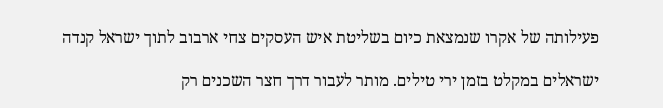פעילותה של אקרו שנמצאת כיום בשליטת איש העסקים צחי ארבוב לתוך ישראל קנדה

ישראלים במקלט בזמן ירי טילים. מותר לעבור דרך חצר השכנים רק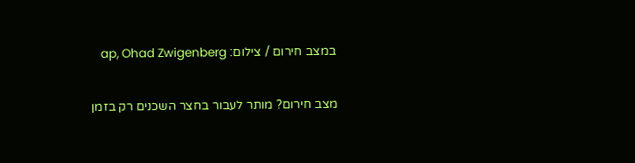במצב חירום / צילום: ap, Ohad Zwigenberg

מצב חירום? מותר לעבור בחצר השכנים רק בזמן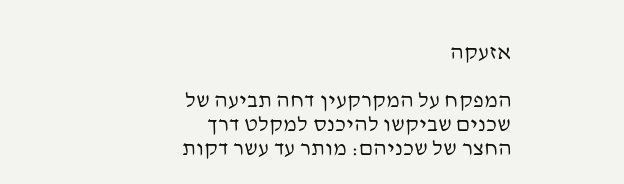אזעקה

המפקח על המקרקעין דחה תביעה של שכנים שביקשו להיכנס למקלט דרך החצר של שכניהם: מותר עד עשר דקות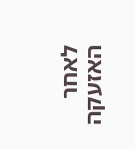לאחר האזעקה